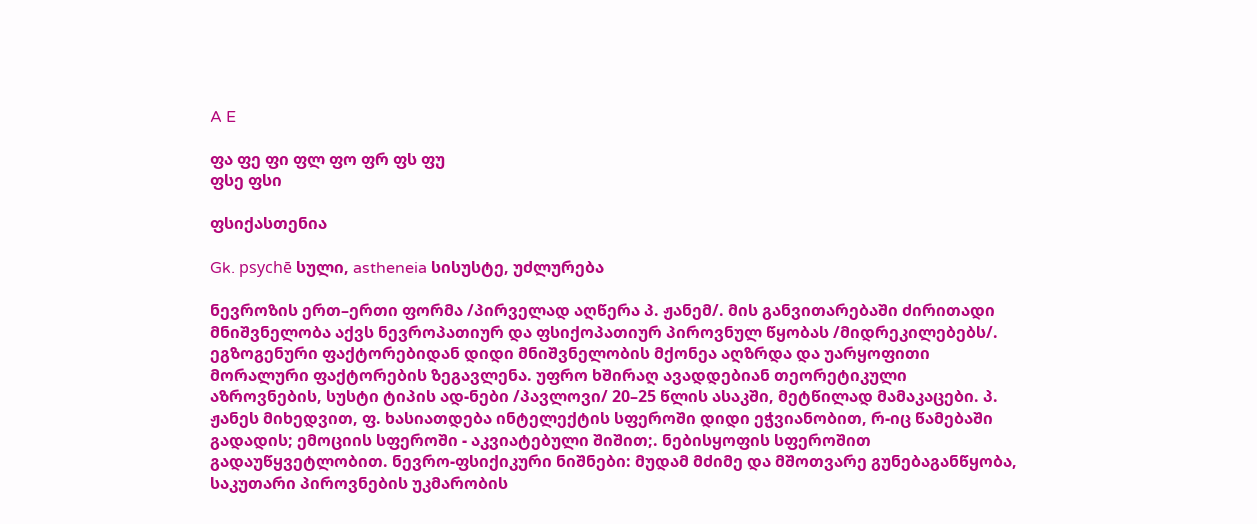A E

ფა ფე ფი ფლ ფო ფრ ფს ფუ
ფსე ფსი

ფსიქასთენია

Gk. psychē სული, astheneia სისუსტე, უძლურება

ნევროზის ერთ–ერთი ფორმა /პირველად აღწერა პ. ჟანემ/. მის განვითარებაში ძირითადი მნიშვნელობა აქვს ნევროპათიურ და ფსიქოპათიურ პიროვნულ წყობას /მიდრეკილებებს/. ეგზოგენური ფაქტორებიდან დიდი მნიშვნელობის მქონეა აღზრდა და უარყოფითი მორალური ფაქტორების ზეგავლენა. უფრო ხშირაღ ავადდებიან თეორეტიკული აზროვნების, სუსტი ტიპის ად-ნები /პავლოვი/ 20–25 წლის ასაკში, მეტწილად მამაკაცები. პ. ჟანეს მიხედვით, ფ. ხასიათდება ინტელექტის სფეროში დიდი ეჭვიანობით, რ-იც წამებაში გადადის; ემოციის სფეროში - აკვიატებული შიშით;. ნებისყოფის სფეროშით გადაუწყვეტლობით. ნევრო-ფსიქიკური ნიშნები: მუდამ მძიმე და მშოთვარე გუნებაგანწყობა, საკუთარი პიროვნების უკმარობის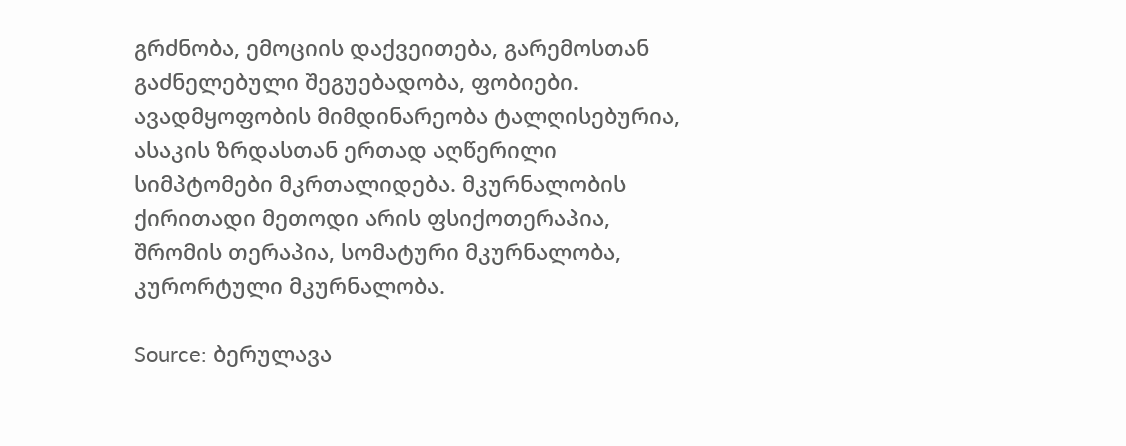გრძნობა, ემოციის დაქვეითება, გარემოსთან გაძნელებული შეგუებადობა, ფობიები. ავადმყოფობის მიმდინარეობა ტალღისებურია, ასაკის ზრდასთან ერთად აღწერილი სიმპტომები მკრთალიდება. მკურნალობის ქირითადი მეთოდი არის ფსიქოთერაპია, შრომის თერაპია, სომატური მკურნალობა, კურორტული მკურნალობა.

Source: ბერულავა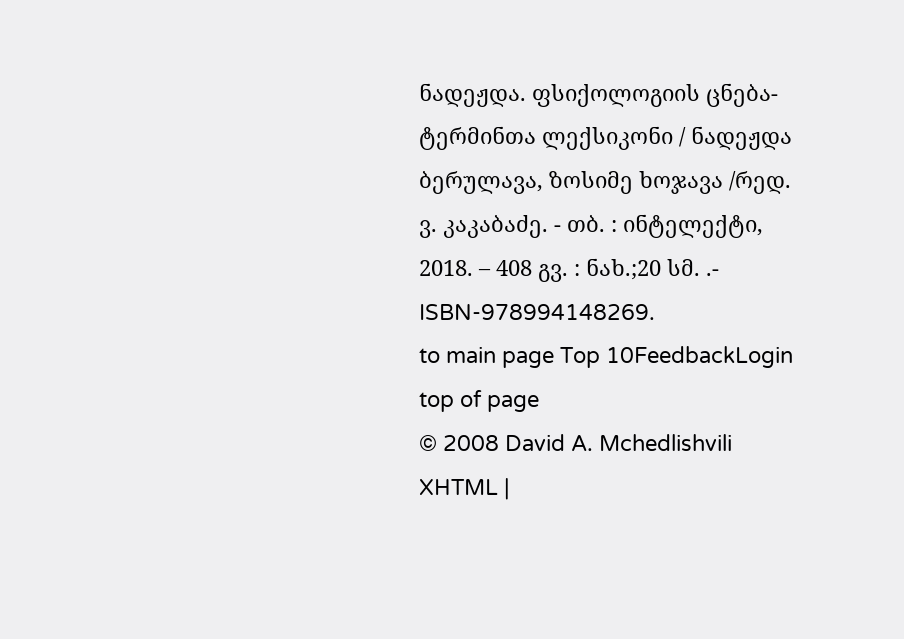ნადეჟდა. ფსიქოლოგიის ცნება-ტერმინთა ლექსიკონი / ნადეჟდა ბერულავა, ზოსიმე ხოჯავა /რედ. ვ. კაკაბაძე. - თბ. : ინტელექტი, 2018. – 408 გვ. : ნახ.;20 სმ. .- ISBN-978994148269.
to main page Top 10FeedbackLogin top of page
© 2008 David A. Mchedlishvili XHTML |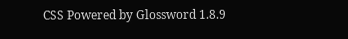CSS Powered by Glossword 1.8.9